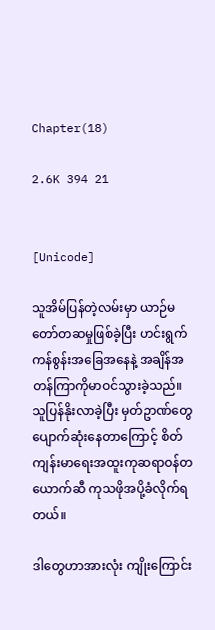Chapter(18)

2.6K 394 21


[Unicode]

သူအိမ်ပြန်တဲ့လမ်းမှာ ယာဉ်မတော်တဆမှုဖြစ်ခဲ့ပြီး ဟင်းရွက်ကန်စွန်းအခြေအနေနဲ့ အချိန်အတန်ကြာကိုမာဝင်သွားခဲ့သည်။ သူပြန်နိုးလာခဲ့ပြီး မှတ်ဥာဏ်တွေပျောက်ဆုံးနေတာကြောင့် စိတ်ကျန်းမာရေးအထူးကုဆရာဝန်တယောက်ဆီ ကုသဖိုအပို့ခံလိုက်ရတယ်။

ဒါတွေဟာအားလုံး ကျိုးကြောင်း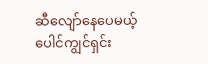ဆီလျော်နေပေမယ့် ပေါင်ကျွင်ရှင်း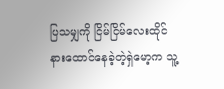ပြသမျှကို ငြိမ်ငြိမ်လေးထိုင်နားထောင်နေခဲ့တဲ့ရှဲမော့က သူ့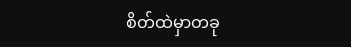စိတ်ထဲမှာတခု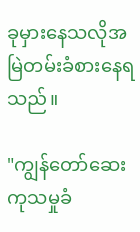ခုမှားနေသလိုအမြဲတမ်းခံစားနေရသည်။

"ကျွန်တော်ဆေးကုသမှုခံ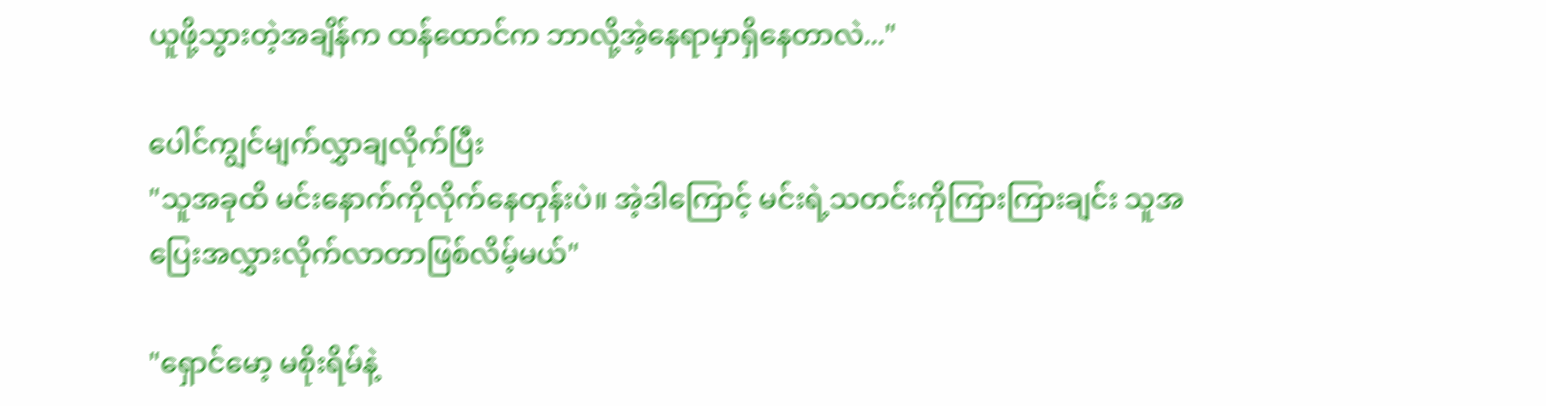ယူဖို့သွားတဲ့အချိန်က ထန်ထောင်က ဘာလို့အဲ့နေရာမှာရှိနေတာလဲ..."

ပေါင်ကျွင်မျက်လွှာချလိုက်ပြီး
"သူအခုထိ မင်းနောက်ကိုလိုက်နေတုန်းပဲ။ အဲ့ဒါကြောင့် မင်းရဲ့သတင်းကိုကြားကြားချင်း သူအပြေးအလွှားလိုက်လာတာဖြစ်လိမ့်မယ်"

"ရှောင်မော့ မစိုးရိမ်နဲ့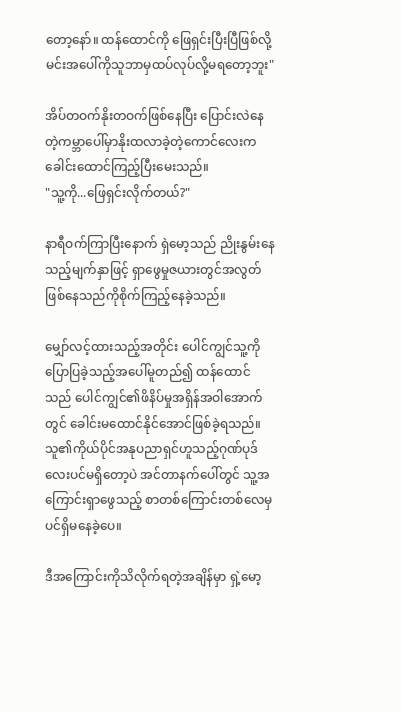တော့နော်။ ထန်ထောင်ကို ဖြေရှင်းပြီးပြီဖြစ်လို့ မင်းအပေါ်ကိုသူဘာမှထပ်လုပ်လို့မရတော့ဘူး"

အိပ်တဝက်နိုးတဝက်ဖြစ်နေပြီး ပြောင်းလဲနေတဲ့ကမ္ဘာပေါ်မှာနိုးထလာခဲ့တဲ့ကောင်လေးက ခေါင်းထောင်ကြည့်ပြီးမေးသည်။
"သူ့ကို...ဖြေရှင်းလိုက်တယ်?"

နာရီဝက်ကြာပြီးနောက် ရှဲမော့သည် ညိုးနွမ်းနေသည့်မျက်နှာဖြင့် ရှာဖွေမှုဇယားတွင်အလွတ်ဖြစ်နေသည်ကိုစိုက်ကြည့်နေခဲ့သည်။

မျှော်လင့်ထားသည့်အတိုင်း ပေါင်ကျွင်သူ့ကိုပြောပြခဲ့သည့်အပေါ်မူတည်၍ ထန်ထောင်သည် ပေါင်ကျွင်၏ဖိနိပ်မှုအရှိန်အဝါအောက်တွင် ခေါင်းမထောင်နိုင်အောင်ဖြစ်ခဲ့ရသည်။ သူ၏ကိုယ်ပိုင်အနုပညာရှင်ဟူသည့်ဂုဏ်ပုဒ်လေးပင်မရှိတော့ပဲ အင်တာနက်ပေါ်တွင် သူ့အကြောင်းရှာဖွေသည့် စာတစ်ကြောင်းတစ်လေမှပင်ရှိမနေခဲ့ပေ။

ဒီအကြောင်းကိုသိလိုက်ရတဲ့အချိန်မှာ ရှဲ့မော့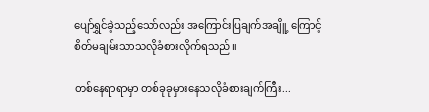ပျော်ရွှင်ခဲ့သည့်သော်လည်း အကြောင်းပြချက်အချိူ့ ကြောင့် စိတ်မချမ်းသာသလိုခံစားလိုက်ရသည်။

တစ်နေရာရာမှာ တစ်ခုခုမှားနေသလိုခံစားချက်ကြီး...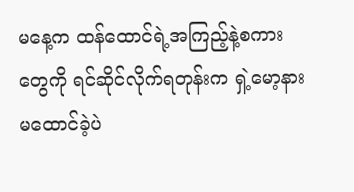မနေ့က ထန်ထောင်ရဲ့အကြည့်နဲ့စကားတွေကို ရင်ဆိုင်လိုက်ရတုန်းက ရှဲ့မော့နားမထောင်ခဲ့ပဲ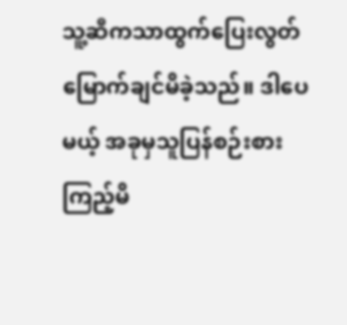သူ့ဆီကသာထွက်ပြေးလွတ်မြောက်ချင်မိခဲ့သည်။ ဒါပေမယ့် အခုမှသူပြန်စဉ်းစားကြည့်မိ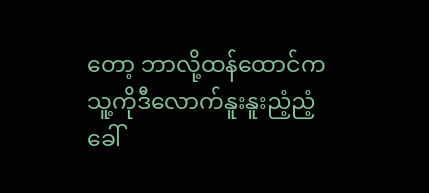တော့ ဘာလို့ထန်ထောင်ကသူ့ကိုဒီလောက်နူးနူးညံ့ညံ့ခေါ်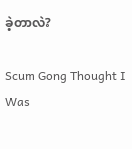ခဲ့တာလဲ?

Scum Gong Thought I Was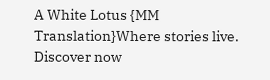A White Lotus {MM Translation}Where stories live. Discover now